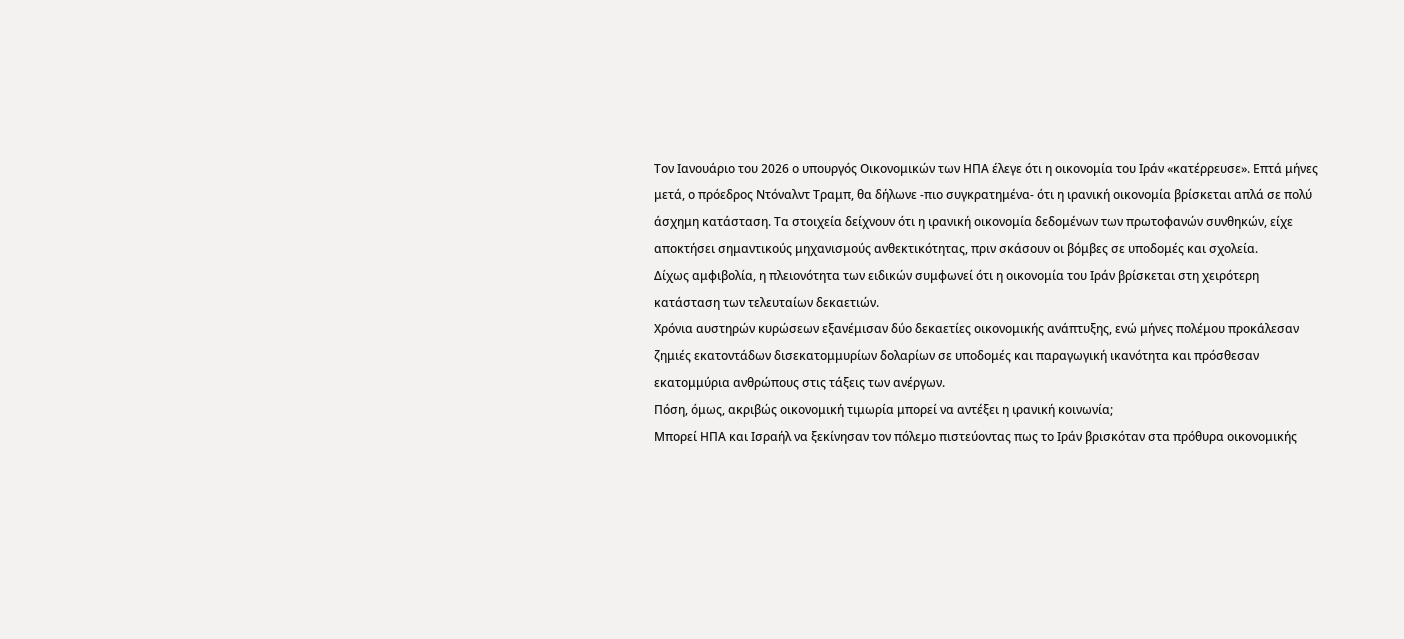Τον Ιανουάριο του 2026 ο υπουργός Οικονομικών των ΗΠΑ έλεγε ότι η οικονομία του Ιράν «κατέρρευσε». Επτά μήνες μετά, ο πρόεδρος Ντόναλντ Τραμπ, θα δήλωνε -πιο συγκρατημένα- ότι η ιρανική οικονομία βρίσκεται απλά σε πολύ άσχημη κατάσταση. Τα στοιχεία δείχνουν ότι η ιρανική οικονομία δεδομένων των πρωτοφανών συνθηκών, είχε αποκτήσει σημαντικούς μηχανισμούς ανθεκτικότητας, πριν σκάσουν οι βόμβες σε υποδομές και σχολεία.
Δίχως αμφιβολία, η πλειονότητα των ειδικών συμφωνεί ότι η οικονομία του Ιράν βρίσκεται στη χειρότερη κατάσταση των τελευταίων δεκαετιών.
Χρόνια αυστηρών κυρώσεων εξανέμισαν δύο δεκαετίες οικονομικής ανάπτυξης, ενώ μήνες πολέμου προκάλεσαν ζημιές εκατοντάδων δισεκατομμυρίων δολαρίων σε υποδομές και παραγωγική ικανότητα και πρόσθεσαν εκατομμύρια ανθρώπους στις τάξεις των ανέργων.
Πόση, όμως, ακριβώς οικονομική τιμωρία μπορεί να αντέξει η ιρανική κοινωνία;
Μπορεί ΗΠΑ και Ισραήλ να ξεκίνησαν τον πόλεμο πιστεύοντας πως το Ιράν βρισκόταν στα πρόθυρα οικονομικής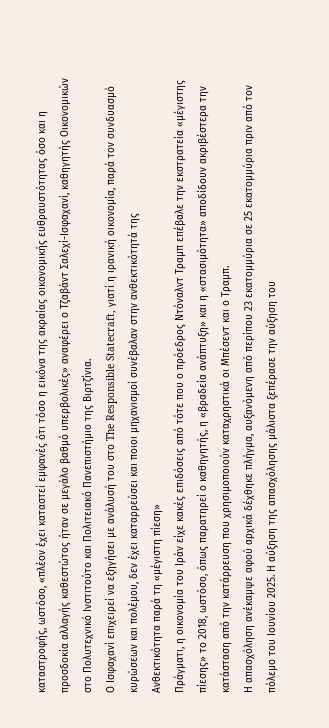καταστροφής, ωστόσο, «πλέον έχει καταστεί εμφανές ότι τόσο η εικόνα της ακραίας οικονομικής ευθραυστότητας όσο και η προσδοκία αλλαγής καθεστώτος ήταν σε μεγάλο βαθμό υπερβολικές» αναφέρει ο Τζαβάντ Σαλεχί-Ισφαχανί, καθηγητής Οικονομικών στο Πολυτεχνικό Ινστιτούτο και Πολιτειακό Πανεπιστήμιο της Βιρτζίνια.
Ο Ισφαχανί επιχειρεί να εξηγήσει με ανάλυσή του στο The Responsible Statecraft, γιατί η ιρανική οικονομία, παρά τον συνδυασμό κυρώσεων και πολέμου, δεν έχει καταρρεύσει και ποιοι μηχανισμοί συνέβαλαν στην ανθεκτικότητά της
Ανθεκτικότητα παρά τη «μέγιστη πίεση»
Πράγματι, η οικονομία του Ιράν είχε κακές επιδόσεις από τότε που ο πρόεδρος Ντόναλντ Τραμπ επέβαλε την εκστρατεία «μέγιστης πίεσης» το 2018, ωστόσο, όπως παρατηρεί ο καθηγητής, η «βραδεία ανάπτυξη» και η «στασιμότητα» αποδίδουν ακριβέστερα την κατάσταση από την κατάρρευση που χρησιμοποιούν καταχρηστικά οι Μπέσεντ και ο Τραμπ.
Η απασχόληση ανέκαμψε αφού αρχικά δέχθηκε πλήγμα, αυξανόμενη από περίπου 23 εκατομμύρια σε 25 εκατομμύρια πριν από τον πόλεμο του Ιουνίου 2025. Η αύξηση της απασχόλησης μάλιστα ξεπέρασε την αύξηση του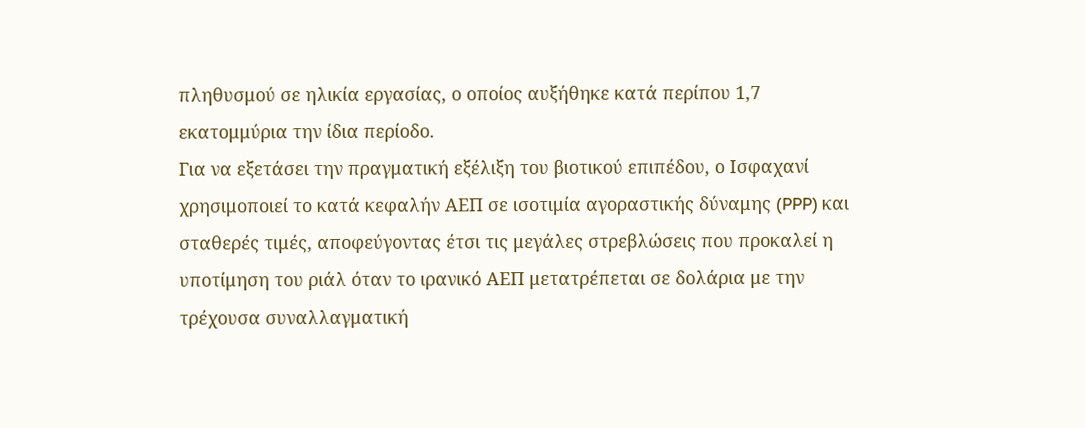πληθυσμού σε ηλικία εργασίας, ο οποίος αυξήθηκε κατά περίπου 1,7 εκατομμύρια την ίδια περίοδο.
Για να εξετάσει την πραγματική εξέλιξη του βιοτικού επιπέδου, ο Ισφαχανί χρησιμοποιεί το κατά κεφαλήν ΑΕΠ σε ισοτιμία αγοραστικής δύναμης (PPP) και σταθερές τιμές, αποφεύγοντας έτσι τις μεγάλες στρεβλώσεις που προκαλεί η υποτίμηση του ριάλ όταν το ιρανικό ΑΕΠ μετατρέπεται σε δολάρια με την τρέχουσα συναλλαγματική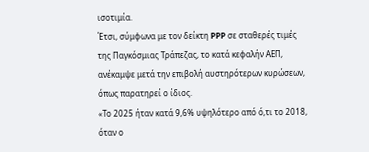ισοτιμία.
Έτσι, σύμφωνα με τον δείκτη PPP σε σταθερές τιμές της Παγκόσμιας Τράπεζας, το κατά κεφαλήν ΑΕΠ, ανέκαμψε μετά την επιβολή αυστηρότερων κυρώσεων, όπως παρατηρεί ο ίδιος.
«Το 2025 ήταν κατά 9,6% υψηλότερο από ό,τι το 2018, όταν ο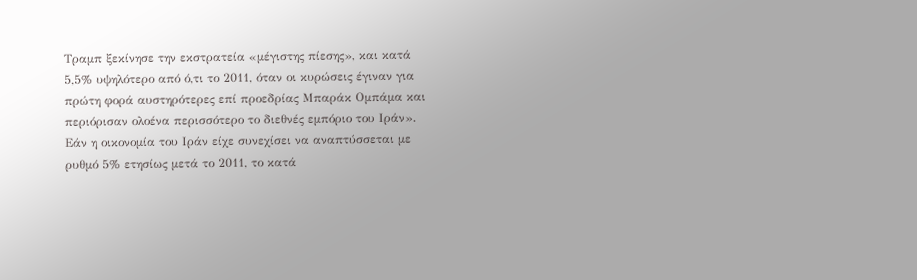Τραμπ ξεκίνησε την εκστρατεία «μέγιστης πίεσης», και κατά 5,5% υψηλότερο από ό,τι το 2011, όταν οι κυρώσεις έγιναν για πρώτη φορά αυστηρότερες επί προεδρίας Μπαράκ Ομπάμα και περιόρισαν ολοένα περισσότερο το διεθνές εμπόριο του Ιράν».
Εάν η οικονομία του Ιράν είχε συνεχίσει να αναπτύσσεται με ρυθμό 5% ετησίως μετά το 2011, το κατά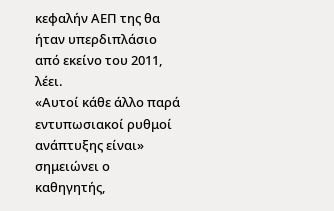κεφαλήν ΑΕΠ της θα ήταν υπερδιπλάσιο από εκείνο του 2011, λέει.
«Αυτοί κάθε άλλο παρά εντυπωσιακοί ρυθμοί ανάπτυξης είναι» σημειώνει ο καθηγητής,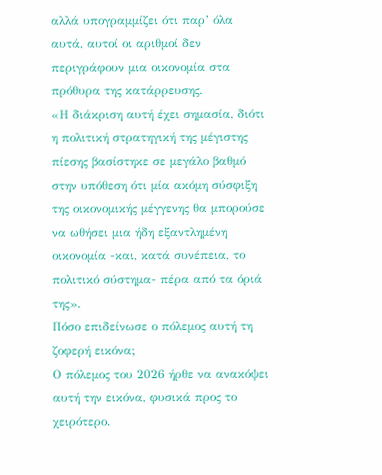αλλά υπογραμμίζει ότι παρ’ όλα αυτά, αυτοί οι αριθμοί δεν περιγράφουν μια οικονομία στα πρόθυρα της κατάρρευσης.
«Η διάκριση αυτή έχει σημασία, διότι η πολιτική στρατηγική της μέγιστης πίεσης βασίστηκε σε μεγάλο βαθμό στην υπόθεση ότι μία ακόμη σύσφιξη της οικονομικής μέγγενης θα μπορούσε να ωθήσει μια ήδη εξαντλημένη οικονομία -και, κατά συνέπεια, το πολιτικό σύστημα- πέρα από τα όριά της».
Πόσο επιδείνωσε ο πόλεμος αυτή τη ζοφερή εικόνα;
Ο πόλεμος του 2026 ήρθε να ανακόψει αυτή την εικόνα, φυσικά προς το χειρότερο.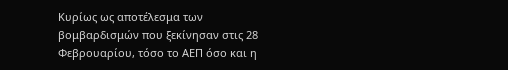Κυρίως ως αποτέλεσμα των βομβαρδισμών που ξεκίνησαν στις 28 Φεβρουαρίου, τόσο το ΑΕΠ όσο και η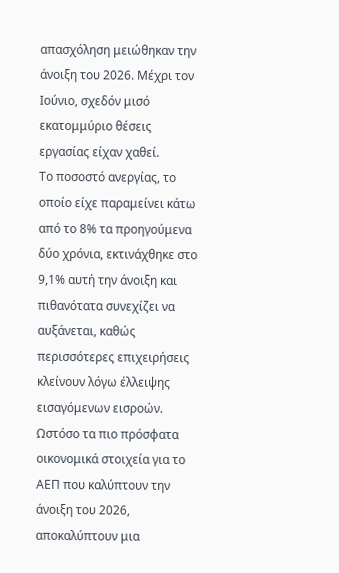απασχόληση μειώθηκαν την άνοιξη του 2026. Μέχρι τον Ιούνιο, σχεδόν μισό εκατομμύριο θέσεις εργασίας είχαν χαθεί.
Το ποσοστό ανεργίας, το οποίο είχε παραμείνει κάτω από το 8% τα προηγούμενα δύο χρόνια, εκτινάχθηκε στο 9,1% αυτή την άνοιξη και πιθανότατα συνεχίζει να αυξάνεται, καθώς περισσότερες επιχειρήσεις κλείνουν λόγω έλλειψης εισαγόμενων εισροών.
Ωστόσο τα πιο πρόσφατα οικονομικά στοιχεία για το ΑΕΠ που καλύπτουν την άνοιξη του 2026, αποκαλύπτουν μια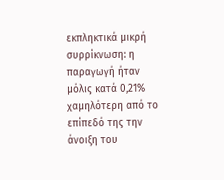εκπληκτικά μικρή συρρίκνωση: η παραγωγή ήταν μόλις κατά 0,21% χαμηλότερη από το επίπεδό της την άνοιξη του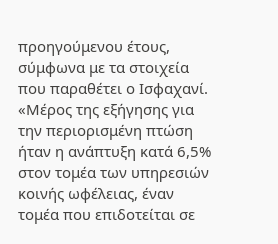προηγούμενου έτους, σύμφωνα με τα στοιχεία που παραθέτει ο Ισφαχανί.
«Μέρος της εξήγησης για την περιορισμένη πτώση ήταν η ανάπτυξη κατά 6,5% στον τομέα των υπηρεσιών κοινής ωφέλειας, έναν τομέα που επιδοτείται σε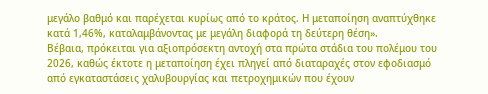μεγάλο βαθμό και παρέχεται κυρίως από το κράτος. Η μεταποίηση αναπτύχθηκε κατά 1,46%, καταλαμβάνοντας με μεγάλη διαφορά τη δεύτερη θέση».
Βέβαια, πρόκειται για αξιοπρόσεκτη αντοχή στα πρώτα στάδια του πολέμου του 2026, καθώς έκτοτε η μεταποίηση έχει πληγεί από διαταραχές στον εφοδιασμό από εγκαταστάσεις χαλυβουργίας και πετροχημικών που έχουν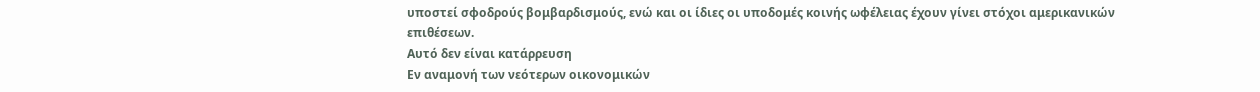υποστεί σφοδρούς βομβαρδισμούς, ενώ και οι ίδιες οι υποδομές κοινής ωφέλειας έχουν γίνει στόχοι αμερικανικών επιθέσεων.
Αυτό δεν είναι κατάρρευση
Εν αναμονή των νεότερων οικονομικών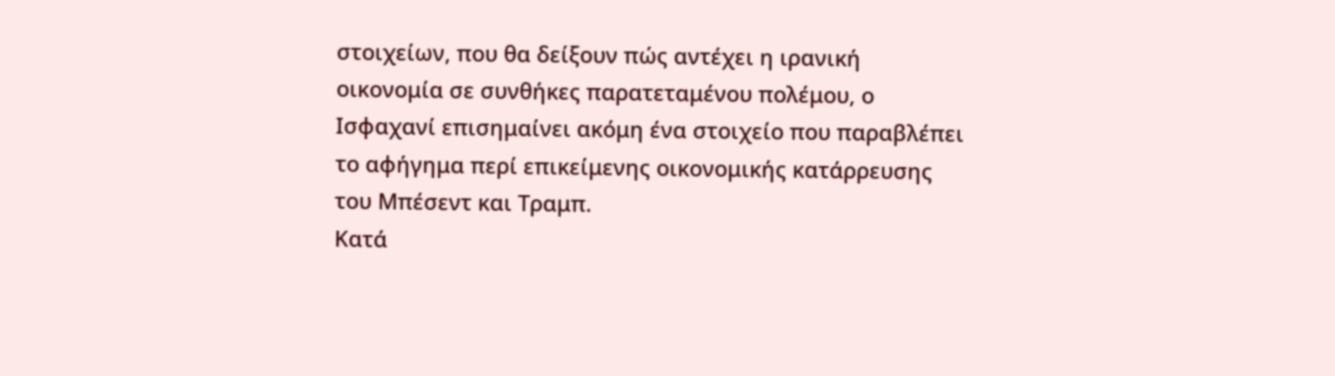στοιχείων, που θα δείξουν πώς αντέχει η ιρανική οικονομία σε συνθήκες παρατεταμένου πολέμου, ο Ισφαχανί επισημαίνει ακόμη ένα στοιχείο που παραβλέπει το αφήγημα περί επικείμενης οικονομικής κατάρρευσης του Μπέσεντ και Τραμπ.
Κατά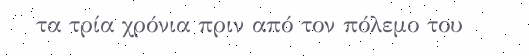τα τρία χρόνια πριν από τον πόλεμο του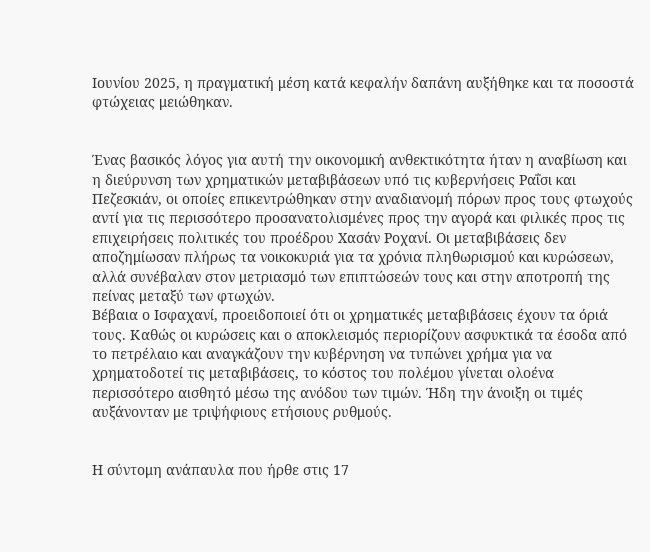Ιουνίου 2025, η πραγματική μέση κατά κεφαλήν δαπάνη αυξήθηκε και τα ποσοστά φτώχειας μειώθηκαν.


Ένας βασικός λόγος για αυτή την οικονομική ανθεκτικότητα ήταν η αναβίωση και η διεύρυνση των χρηματικών μεταβιβάσεων υπό τις κυβερνήσεις Ραΐσι και Πεζεσκιάν, οι οποίες επικεντρώθηκαν στην αναδιανομή πόρων προς τους φτωχούς αντί για τις περισσότερο προσανατολισμένες προς την αγορά και φιλικές προς τις επιχειρήσεις πολιτικές του προέδρου Χασάν Ροχανί. Οι μεταβιβάσεις δεν αποζημίωσαν πλήρως τα νοικοκυριά για τα χρόνια πληθωρισμού και κυρώσεων, αλλά συνέβαλαν στον μετριασμό των επιπτώσεών τους και στην αποτροπή της πείνας μεταξύ των φτωχών.
Βέβαια ο Ισφαχανί, προειδοποιεί ότι οι χρηματικές μεταβιβάσεις έχουν τα όριά τους. Καθώς οι κυρώσεις και ο αποκλεισμός περιορίζουν ασφυκτικά τα έσοδα από το πετρέλαιο και αναγκάζουν την κυβέρνηση να τυπώνει χρήμα για να χρηματοδοτεί τις μεταβιβάσεις, το κόστος του πολέμου γίνεται ολοένα περισσότερο αισθητό μέσω της ανόδου των τιμών. Ήδη την άνοιξη οι τιμές αυξάνονταν με τριψήφιους ετήσιους ρυθμούς.


Η σύντομη ανάπαυλα που ήρθε στις 17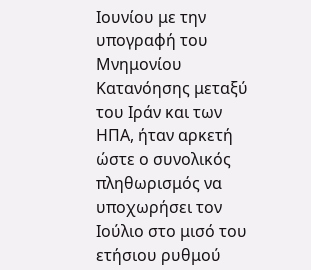Ιουνίου με την υπογραφή του Μνημονίου Κατανόησης μεταξύ του Ιράν και των ΗΠΑ, ήταν αρκετή ώστε ο συνολικός πληθωρισμός να υποχωρήσει τον Ιούλιο στο μισό του ετήσιου ρυθμού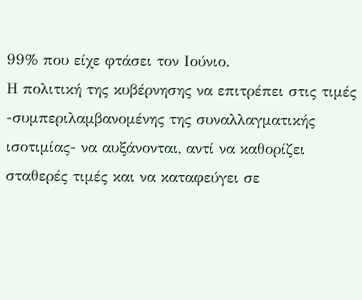99% που είχε φτάσει τον Ιούνιο.
Η πολιτική της κυβέρνησης να επιτρέπει στις τιμές -συμπεριλαμβανομένης της συναλλαγματικής ισοτιμίας- να αυξάνονται, αντί να καθορίζει σταθερές τιμές και να καταφεύγει σε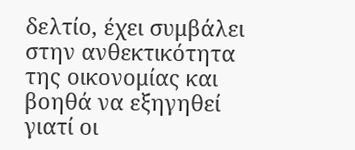δελτίο, έχει συμβάλει στην ανθεκτικότητα της οικονομίας και βοηθά να εξηγηθεί γιατί οι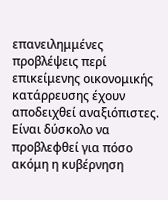επανειλημμένες προβλέψεις περί επικείμενης οικονομικής κατάρρευσης έχουν αποδειχθεί αναξιόπιστες.
Είναι δύσκολο να προβλεφθεί για πόσο ακόμη η κυβέρνηση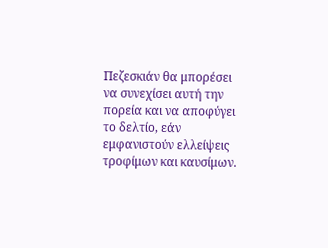Πεζεσκιάν θα μπορέσει να συνεχίσει αυτή την πορεία και να αποφύγει το δελτίο, εάν εμφανιστούν ελλείψεις τροφίμων και καυσίμων.